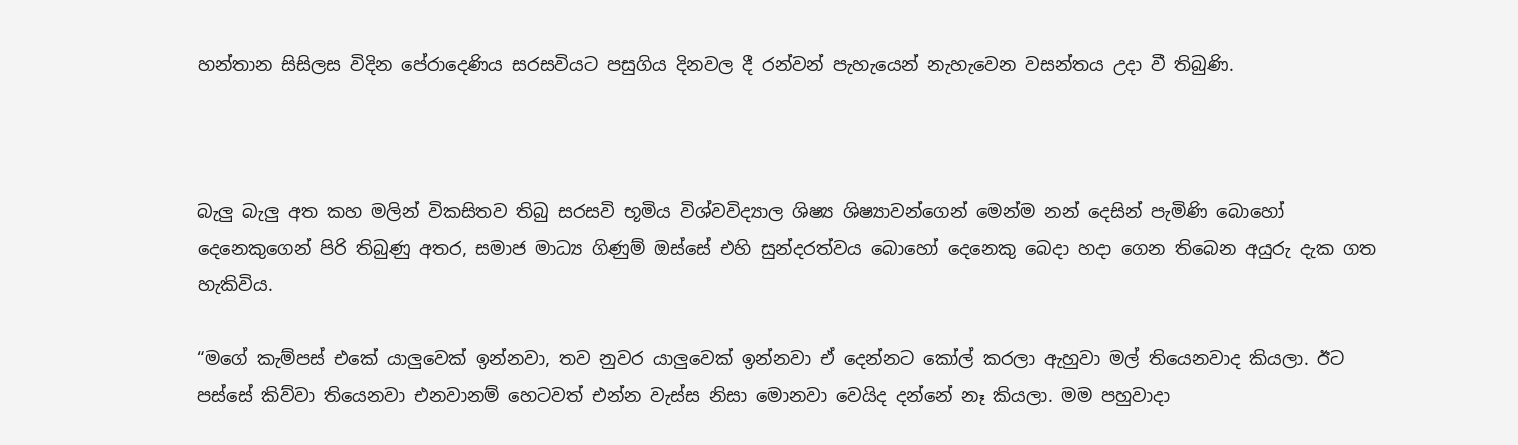හන්තාන සිසිලස විදින පේරාදෙණිය සරසවියට පසුගිය දිනවල දී රන්වන් පැහැයෙන් නැහැවෙන වසන්තය උදා වී තිබුණි.



බැලු බැලු අත කහ මලින් විකසිතව තිබු සරසවි භූමිය විශ්වවිද්‍යාල ශිෂ්‍ය ශිෂ්‍යාවන්ගෙන් මෙන්ම නන් දෙසින් පැමිණි බොහෝ දෙනෙකුගෙන් පිරි තිබුණු අතර, සමාජ මාධ්‍ය ගිණුම් ඔස්සේ එහි සුන්දරත්වය බොහෝ දෙනෙකු බෙදා හදා ගෙන තිබෙන අයුරු දැක ගත හැකිවිය.

“මගේ කැම්පස් එකේ යාලුවෙක් ඉන්නවා, තව නුවර යාලුවෙක් ඉන්නවා ඒ දෙන්නට කෝල් කරලා ඇහුවා මල් තියෙනවාද කියලා. ඊට පස්සේ කිව්වා තියෙනවා එනවානම් හෙටවත් එන්න වැස්ස නිසා මොනවා වෙයිද දන්නේ නෑ කියලා. මම පහුවාදා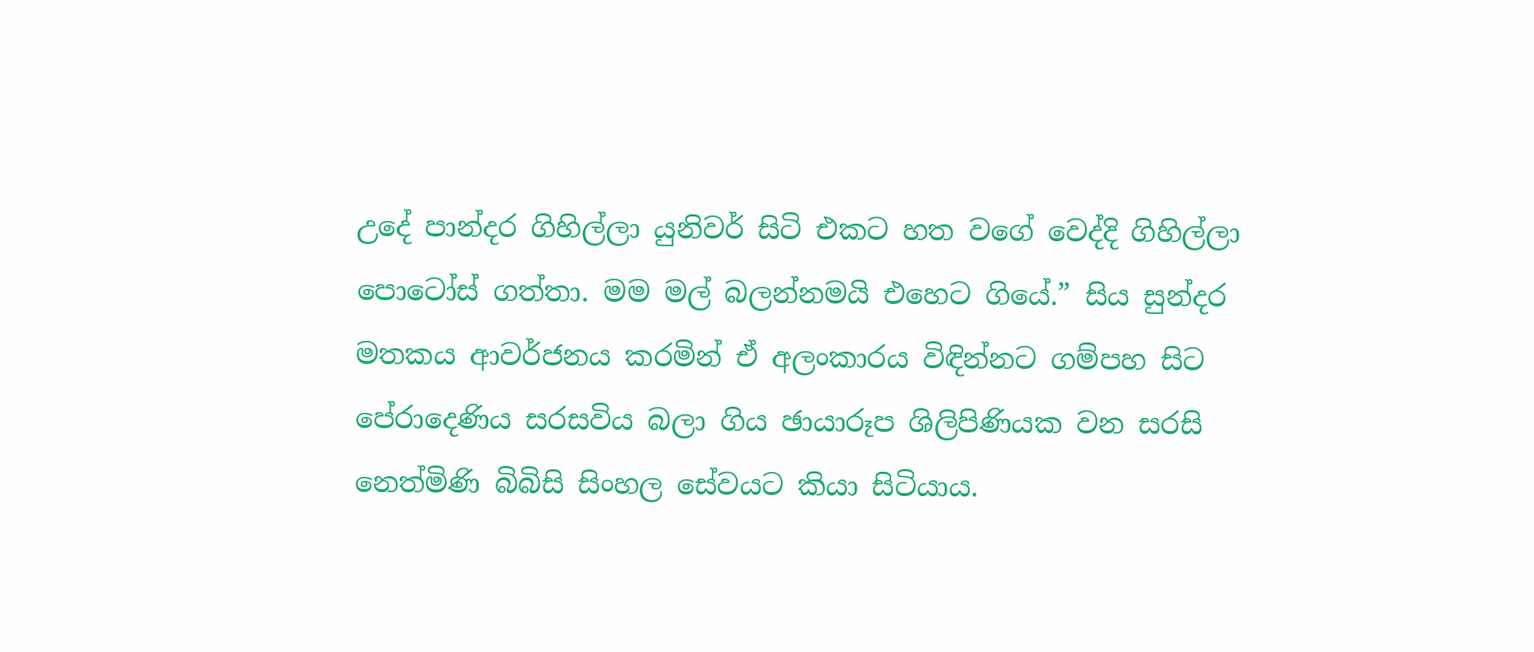උදේ පාන්දර ගිහිල්ලා යුනිවර් සිටි එකට හත වගේ වෙද්දි ගිහිල්ලා පොටෝස් ගත්තා. මම මල් බලන්නමයි එහෙට ගියේ.” සිය සුන්දර මතකය ආවර්ජනය කරමින් ඒ අලංකාරය විඳින්නට ගම්පහ සිට පේරාදෙණිය සරසවිය බලා ගිය ඡායාරූප ශිලිපිණියක වන සරසි නෙත්මිණි බිබිසි සිංහල සේවයට කියා සිටියාය.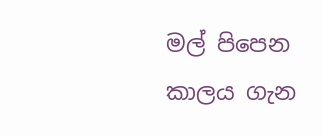මල් පිපෙන කාලය ගැන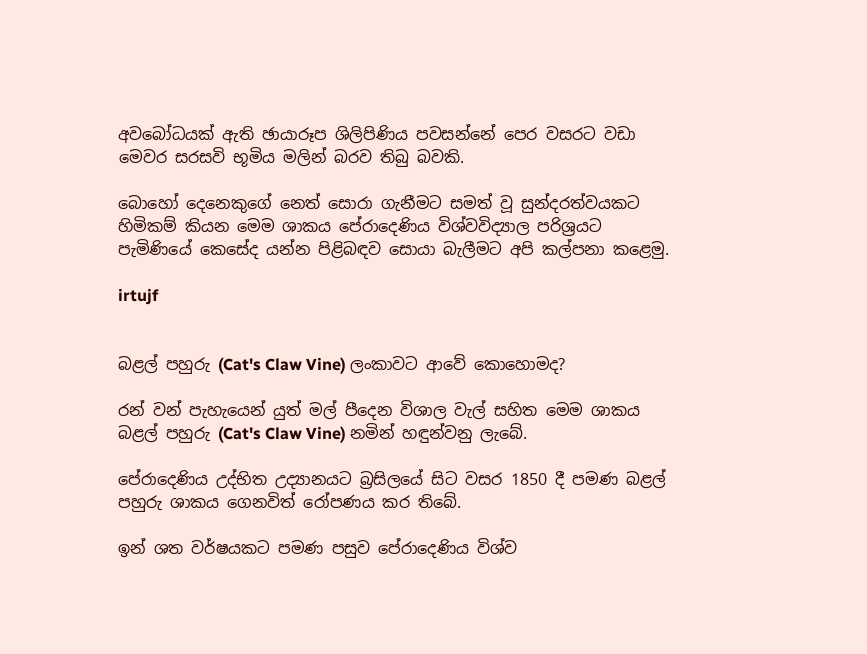අවබෝධයක් ඇති ඡායාරූප ශිලිපිණිය පවසන්නේ පෙර වසරට වඩා මෙවර සරසවි භූමිය මලින් බරව තිබු බවකි.

බොහෝ දෙනෙකුගේ නෙත් සොරා ගැනීමට සමත් වූ සුන්දරත්වයකට හිමිකම් කියන මෙම ශාකය පේරාදෙණිය විශ්වවිද්‍යාල පරිශ්‍රයට පැමිණියේ කෙසේද යන්න පිළිබඳව සොයා බැලීමට අපි කල්පනා කළෙමු.

irtujf


බළල් පහුරු (Cat's Claw Vine) ලංකාවට ආවේ කොහොමද?

රන් වන් පැහැයෙන් යුත් මල් පීදෙන විශාල වැල් සහිත මෙම ශාකය බළල් පහුරු (Cat's Claw Vine) නමින් හඳුන්වනු ලැබේ.

පේරාදෙණිය උද්භිත උද්‍යානයට බ්‍රසිලයේ සිට වසර 1850 දී පමණ බළල් පහුරු ශාකය ගෙනවිත් රෝපණය කර තිබේ.

ඉන් ශත වර්ෂයකට පමණ පසුව පේරාදෙණිය විශ්ව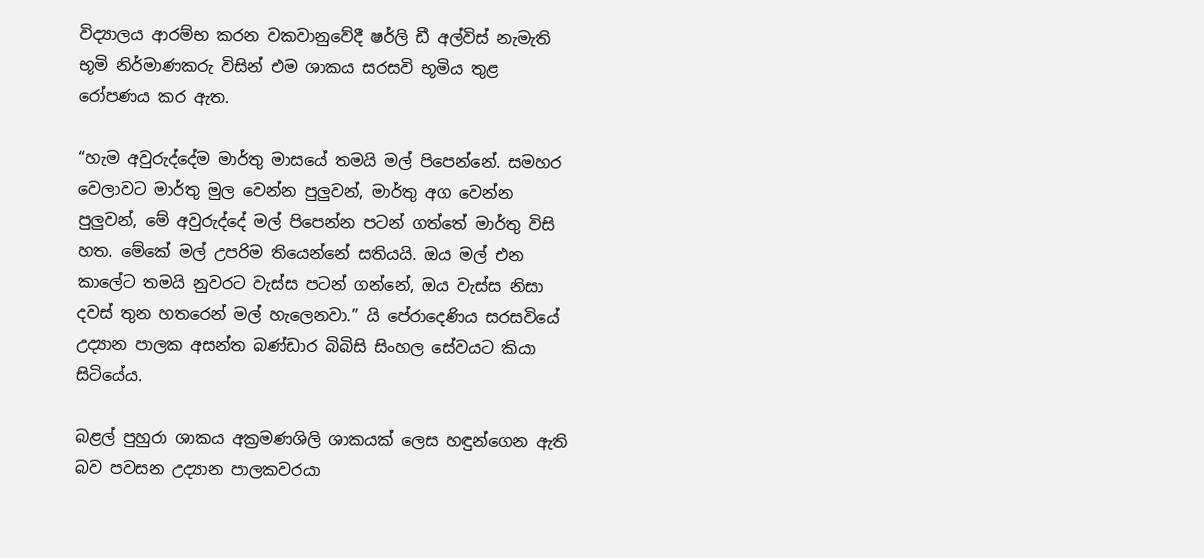විද්‍යාලය ආරම්භ කරන වකවානුවේදී ෂර්ලි ඩී අල්විස් නැමැති භූමි නිර්මාණකරු විසින් එම ශාකය සරසවි භූමිය තුළ රෝපණය කර ඇත.

“හැම අවුරුද්දේම මාර්තු මාසයේ තමයි මල් පිපෙන්නේ. සමහර වෙලාවට මාර්තු මුල වෙන්න පුලුවන්, මාර්තු අග වෙන්න පුලුවන්, මේ අවුරුද්දේ මල් පිපෙන්න පටන් ගත්තේ මාර්තු විසි හත. මේකේ මල් උපරිම තියෙන්නේ සතියයි. ඔය මල් එන කාලේට තමයි නුවරට වැස්ස පටන් ගන්නේ, ඔය වැස්ස නිසා දවස් තුන හතරෙන් මල් හැලෙනවා.” යි පේරාදෙණිය සරසවියේ උද්‍යාන පාලක අසන්ත බණ්ඩාර බිබිසි සිංහල සේවයට කියා සිටියේය.

බළල් පුහුරා ශාකය අක්‍රමණශිලි ශාකයක් ලෙස හඳුන්ගෙන ඇති බව පවසන උද්‍යාන පාලකවරයා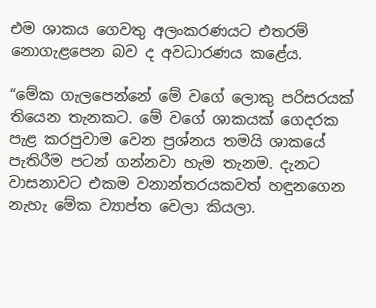එම ශාකය ගෙවතු අලංකරණයට එතරම් නොගැළපෙන බව ද අවධාරණය කළේය.

“මේක ගැලපෙන්නේ මේ වගේ ලොකු පරිසරයක් තියෙන තැනකට. මේ වගේ ශාකයක් ගෙදරක පැළ කරපුවාම වෙන ප්‍රශ්නය තමයි ශාකයේ පැතිරීම පටන් ගන්නවා හැම තැනම. දැනට වාසනාවට එකම වනාන්තරයකවත් හඳුනගෙන නැහැ මේක ව්‍යාප්ත වෙලා කියලා.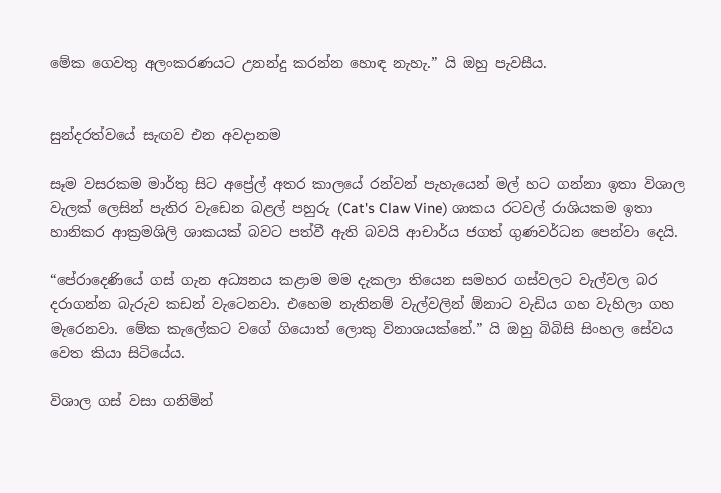මේක ගෙවතු අලංකරණයට උනන්දු කරන්න හොඳ නැහැ.” යි ඔහු පැවසීය.


සුන්දරත්වයේ සැඟව එන අවදානම

සෑම වසරකම මාර්තු සිට අප්‍රේල් අතර කාලයේ රන්වන් පැහැයෙන් මල් හට ගන්නා ඉතා විශාල වැලක් ලෙසින් පැතිර වැඩෙන බළල් පහුරු (Cat's Claw Vine) ශාකය රටවල් රාශියකම ඉතා හානිකර ආක්‍රමශිලි ශාකයක් බවට පත්වී ඇති බවයි ආචාර්ය ජගත් ගුණවර්ධන පෙන්වා දෙයි.

“පේරාදෙණියේ ගස් ගැන අධ්‍යනය කළාම මම දැකලා තියෙන සමහර ගස්වලට වැල්වල බර දරාගන්න බැරුව කඩන් වැටෙනවා. එහෙම නැතිනම් වැල්වලින් ඕනාට වැඩිය ගහ වැහිලා ගහ මැරෙනවා. මේක කැලේකට වගේ ගියොත් ලොකු විනාශයක්නේ.” යි ඔහු බිබිසි සිංහල සේවය වෙත කියා සිටියේය.

විශාල ගස් වසා ගනිමින්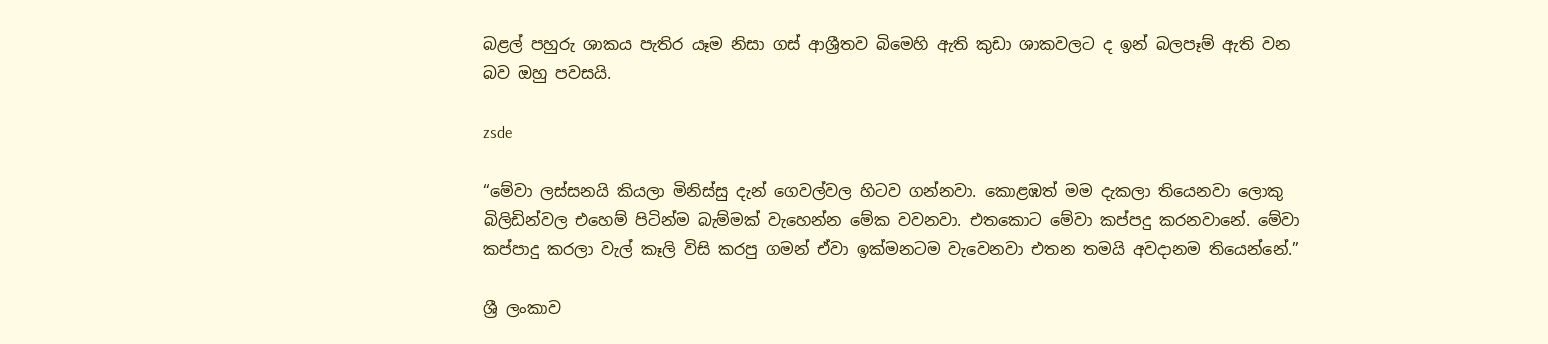බළල් පහුරු ශාකය පැතිර යෑම නිසා ගස් ආශ්‍රීතව බිමෙහි ඇති කුඩා ශාකවලට ද ඉන් බලපෑම් ඇති වන බව ඔහු පවසයි.

zsde

“මේවා ලස්සනයි කියලා මිනිස්සු දැන් ගෙවල්වල හිටව ගන්නවා. කොළඹත් මම දැකලා තියෙනවා ලොකු බිලිඩින්වල එහෙම් පිටින්ම බැම්මක් වැහෙන්න මේක වවනවා. එතකොට මේවා කප්පදු කරනවානේ. මේවා කප්පාදු කරලා වැල් කෑලි විසි කරපු ගමන් ඒවා ඉක්මනටම වැවෙනවා එතන තමයි අවදානම තියෙන්නේ.”

ශ්‍රී ලංකාව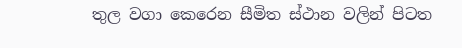තුල වගා කෙරෙන සීමිත ස්ථාන වලින් පිටත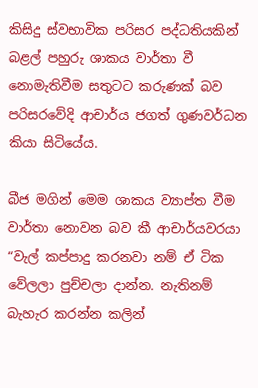කිසිදු ස්වභාවික පරිසර පද්ධතියකින් බළල් පහුරු ශාකය වාර්තා වී නොමැතිවීම සතුටට කරුණක් බව පරිසරවේදි ආචාර්ය ජගත් ගුණවර්ධන කියා සිටියේය.

බීජ මගින් මෙම ශාකය ව්‍යාප්ත වීම වාර්තා නොවන බව කී ආචාර්යවරයා “වැල් කප්පාදු කරනවා නම් ඒ ටික වේලලා පුච්චලා දාන්න. නැතිනම් බැහැර කරන්න කලින්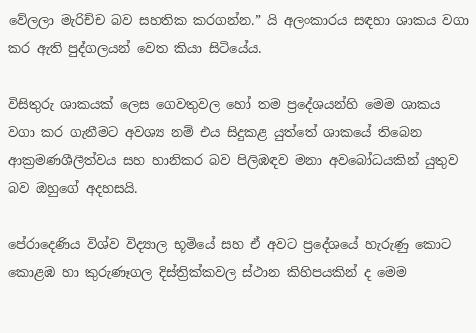වේලලා මැරිච්ච බව සහතික කරගන්න.” යි අලංකාරය සඳහා ශාකය වගා කර ඇති පුද්ගලයන් වෙත කියා සිටියේය.

විසිතුරු ශාකයක් ලෙස ගෙවතුවල හෝ තම ප්‍රදේශයන්හි මෙම ශාකය වගා කර ගැනීමට අවශ්‍ය නම් එය සිදුකළ යුත්තේ ශාකයේ තිබෙන ආක්‍රමණශීලීත්වය සහ හානිකර බව පිලිඹඳව මනා අවබෝධයකින් යුතුව බව ඔහුගේ අදහසයි.

පේරාදෙණිය විශ්ව විද්‍යාල භූමියේ සහ ඒ අවට ප්‍රදේශයේ හැරුණු කොට කොළඹ හා කුරුණෑගල දිස්ත්‍රික්කවල ස්ථාන කිහිපයකින් ද මෙම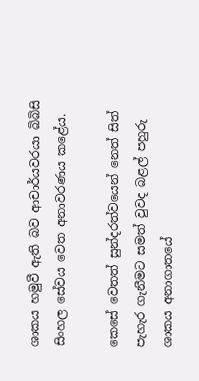ශාකය හමුවී ඇති බව ආචාර්යවරයා බිබිසි සිංහල සේවය වෙත අනාවරණය කළේය.

කෙසේ වෙතත් සුන්දරත්වයෙන් නෙත් සිත් පැහැර ගැනීමට සමත් වුවද බළල් පහුරු ශාකය අනාගාතයේ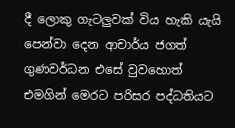දී ලොකු ගැටලුවක් විය හැකි යැයි පෙන්වා දෙන ආචාර්ය ජගත් ගුණවර්ධන එසේ වුවහොත් එමගින් මෙරට පරිසර පද්ධතියට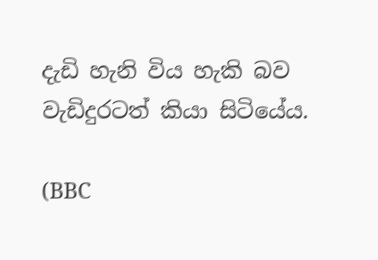දැඩි හැනි විය හැකි බව වැඩිදුරටත් කියා සිටියේය.

(BBC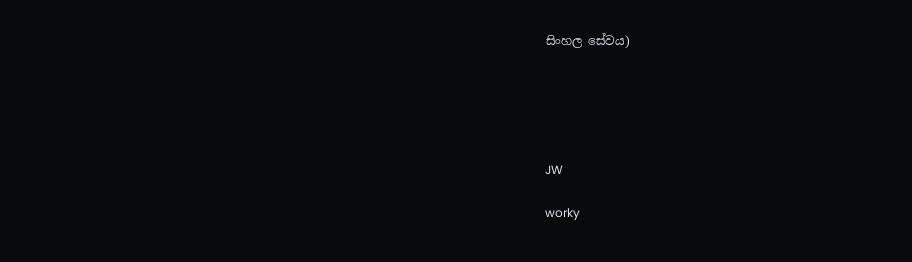සිංහල සේවය)





JW

worky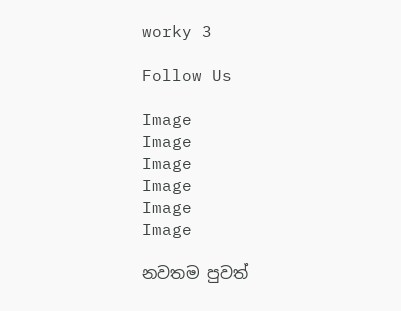worky 3

Follow Us

Image
Image
Image
Image
Image
Image

නවතම පුවත්